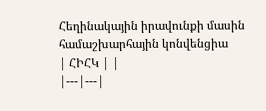Հեղինակային իրավունքի մասին համաշխարհային կոնվենցիա
| ՀԻՀԿ | |
|---|---|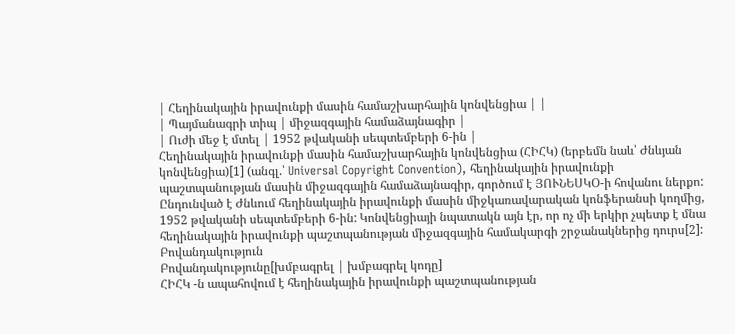| Հեղինակային իրավունքի մասին համաշխարհային կոնվենցիա | |
| Պայմանագրի տիպ | միջազգային համաձայնագիր |
| Ուժի մեջ է մտել | 1952 թվականի սեպտեմբերի 6-ին |
Հեղինակային իրավունքի մասին համաշխարհային կոնվենցիա (ՀԻՀԿ) (երբեմն նաև՝ Ժնևյան կոնվենցիա)[1] (անգլ.՝ Universal Copyright Convention), հեղինակային իրավունքի պաշտպանության մասին միջազգային համաձայնագիր, գործում է ՅՈՒՆԵՍԿՕ-ի հովանու ներքո: Ընդունված է Ժնևում հեղինակային իրավունքի մասին միջկառավարական կոնֆերանսի կողմից, 1952 թվականի սեպտեմբերի 6-ին: Կոնվենցիայի նպատակն այն էր, որ ոչ մի երկիր չպետք է մնա հեղինակային իրավունքի պաշտպանության միջազգային համակարգի շրջանակներից դուրս[2]:
Բովանդակություն
Բովանդակությունը[խմբագրել | խմբագրել կոդը]
ՀԻՀԿ -ն ապահովում է հեղինակային իրավունքի պաշտպանության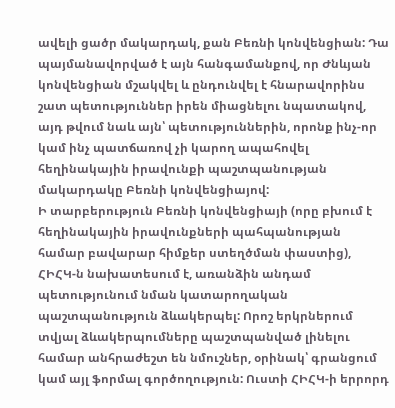ավելի ցածր մակարդակ, քան Բեռնի կոնվենցիան: Դա պայմանավորված է այն հանգամանքով, որ Ժնևյան կոնվենցիան մշակվել և ընդունվել է հնարավորինս շատ պետություններ իրեն միացնելու նպատակով, այդ թվում նաև այն՝ պետություններին, որոնք ինչ-որ կամ ինչ պատճառով չի կարող ապահովել հեղինակային իրավունքի պաշտպանության մակարդակը Բեռնի կոնվենցիայով:
Ի տարբերություն Բեռնի կոնվենցիայի (որը բխում է հեղինակային իրավունքների պահպանության համար բավարար հիմքեր ստեղծման փաստից), ՀԻՀԿ-ն նախատեսում է, առանձին անդամ պետությունում նման կատարողական պաշտպանություն ձևակերպել: Որոշ երկրներում տվյալ ձևակերպումները պաշտպանված լինելու համար անհրաժեշտ են նմուշներ, օրինակ՝ գրանցում կամ այլ ֆորմալ գործողություն: Ուստի ՀԻՀԿ-ի երրորդ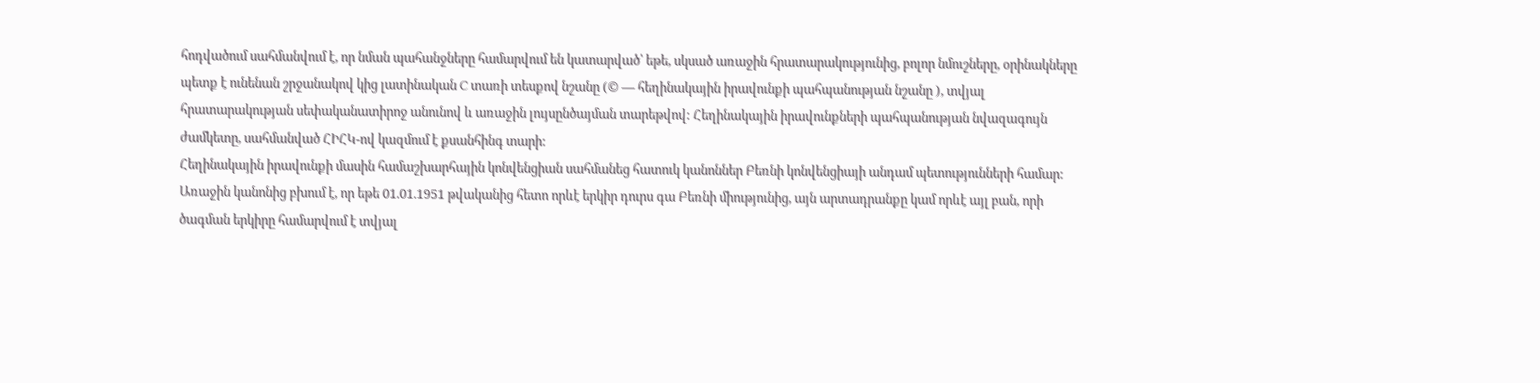հոդվածում սահմանվում է, որ նման պահանջները համարվում են կատարված՝ եթե, սկսած առաջին հրատարակությունից, բոլոր նմուշները, օրինակները պետք է ունենան շրջանակով կից լատինական C տառի տեսքով նշանը (© — հեղինակային իրավունքի պահպանության նշանը ), տվյալ հրատարակության սեփականատիրոջ անունով և առաջին լույսընծայման տարեթվով: Հեղինակային իրավունքների պահպանության նվազագույն ժամկետը, սահմանված ՀԻՀԿ-ով կազմում է քսանհինգ տարի:
Հեղինակային իրավունքի մասին համաշխարհային կոնվենցիան սահմանեց հատուկ կանոններ Բեռնի կոնվենցիայի անդամ պետությունների համար: Առաջին կանոնից բխում է, որ եթե 01.01.1951 թվականից հետո որևէ երկիր դուրս գա Բեռնի միությունից, այն արտադրանքը կամ որևէ այլ բան, որի ծագման երկիրը համարվում է տվյալ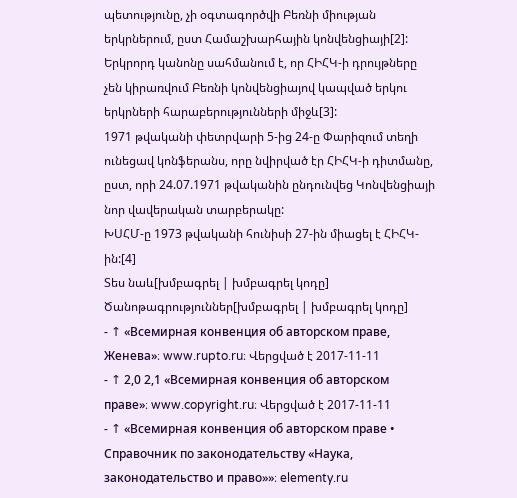պետությունը, չի օգտագործվի Բեռնի միության երկրներում, ըստ Համաշխարհային կոնվենցիայի[2]:
Երկրորդ կանոնը սահմանում է, որ ՀԻՀԿ-ի դրույթները չեն կիրառվում Բեռնի կոնվենցիայով կապված երկու երկրների հարաբերությունների միջև[3]:
1971 թվականի փետրվարի 5-ից 24-ը Փարիզում տեղի ունեցավ կոնֆերանս, որը նվիրված էր ՀԻՀԿ-ի դիտմանը, ըստ, որի 24.07.1971 թվականին ընդունվեց Կոնվենցիայի նոր վավերական տարբերակը:
ԽՍՀՄ-ը 1973 թվականի հունիսի 27-ին միացել է ՀԻՀԿ-ին:[4]
Տես նաև[խմբագրել | խմբագրել կոդը]
Ծանոթագրություններ[խմբագրել | խմբագրել կոդը]
- ↑ «Всемирная конвенция об авторском праве, Женева»։ www.rupto.ru։ Վերցված է 2017-11-11
- ↑ 2,0 2,1 «Всемирная конвенция об авторском праве»։ www.copyright.ru։ Վերցված է 2017-11-11
- ↑ «Всемирная конвенция об авторском праве • Справочник по законодательству «Наука, законодательство и право»»։ elementy.ru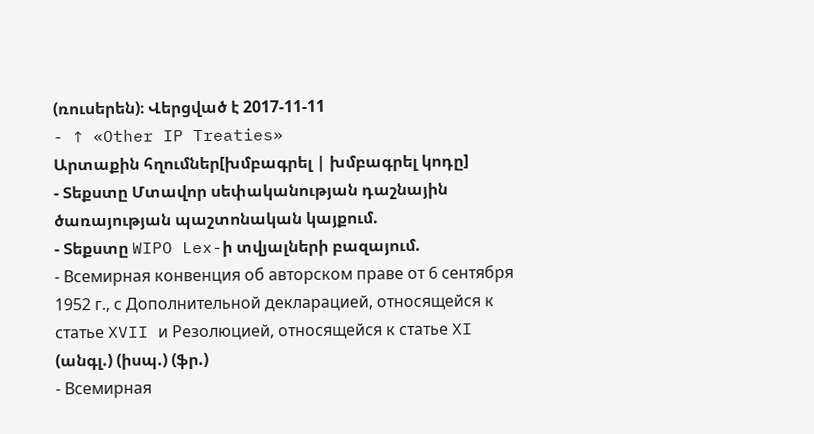(ռուսերեն)։ Վերցված է 2017-11-11
- ↑ «Other IP Treaties»
Արտաքին հղումներ[խմբագրել | խմբագրել կոդը]
- Տեքստը Մտավոր սեփականության դաշնային ծառայության պաշտոնական կայքում.
- Տեքստը WIPO Lex-ի տվյալների բազայում.
- Всемирная конвенция об авторском праве от 6 сентября 1952 г., с Дополнительной декларацией, относящейся к статье XVII и Резолюцией, относящейся к статье XI (անգլ.) (իսպ.) (ֆր.)
- Всемирная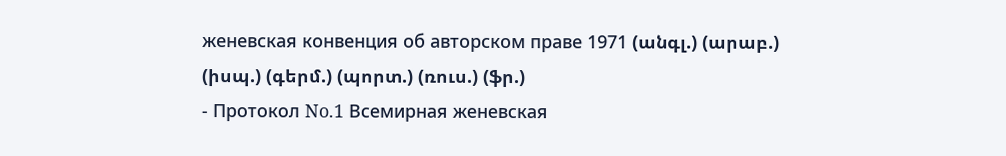женевская конвенция об авторском праве 1971 (անգլ.) (արաբ.) (իսպ.) (գերմ.) (պորտ.) (ռուս.) (ֆր.)
- Протокол No.1 Всемирная женевская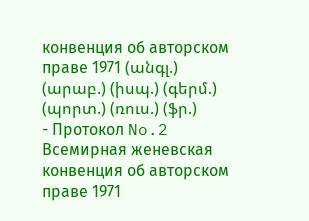конвенция об авторском праве 1971 (անգլ.) (արաբ.) (իսպ.) (գերմ.) (պորտ.) (ռուս.) (ֆր.)
- Протокол No.2 Всемирная женевская конвенция об авторском праве 1971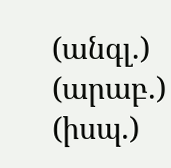(անգլ.) (արաբ.) (իսպ.)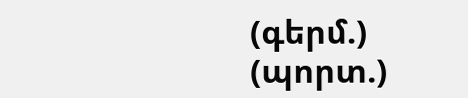(գերմ.) (պորտ.)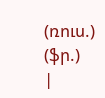(ռուս.) (ֆր.)
|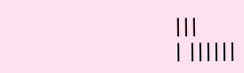|||
| ||||||